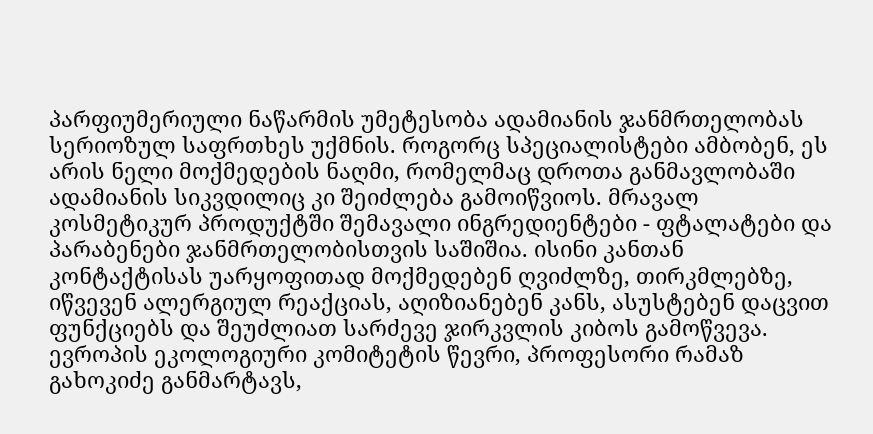პარფიუმერიული ნაწარმის უმეტესობა ადამიანის ჯანმრთელობას სერიოზულ საფრთხეს უქმნის. როგორც სპეციალისტები ამბობენ, ეს არის ნელი მოქმედების ნაღმი, რომელმაც დროთა განმავლობაში ადამიანის სიკვდილიც კი შეიძლება გამოიწვიოს. მრავალ კოსმეტიკურ პროდუქტში შემავალი ინგრედიენტები - ფტალატები და პარაბენები ჯანმრთელობისთვის საშიშია. ისინი კანთან კონტაქტისას უარყოფითად მოქმედებენ ღვიძლზე, თირკმლებზე, იწვევენ ალერგიულ რეაქციას, აღიზიანებენ კანს, ასუსტებენ დაცვით ფუნქციებს და შეუძლიათ სარძევე ჯირკვლის კიბოს გამოწვევა.
ევროპის ეკოლოგიური კომიტეტის წევრი, პროფესორი რამაზ გახოკიძე განმარტავს,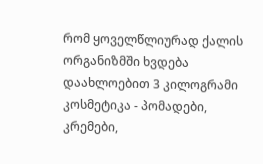რომ ყოველწლიურად ქალის ორგანიზმში ხვდება დაახლოებით 3 კილოგრამი კოსმეტიკა - პომადები, კრემები,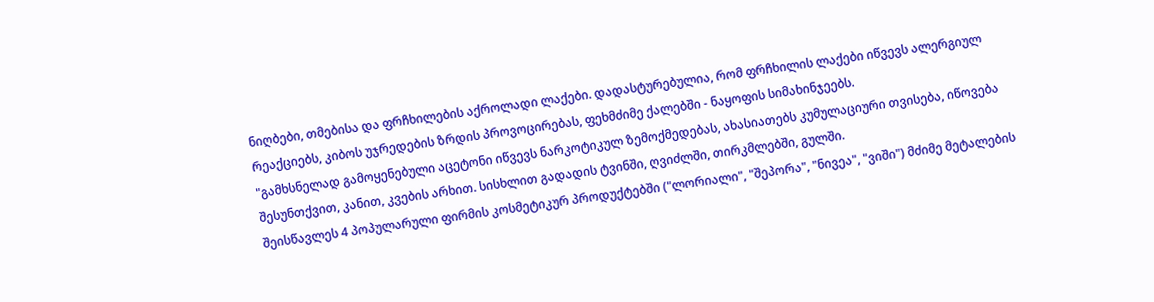ნიღბები, თმებისა და ფრჩხილების აქროლადი ლაქები. დადასტურებულია, რომ ფრჩხილის ლაქები იწვევს ალერგიულ რეაქციებს, კიბოს უჯრედების ზრდის პროვოცირებას, ფეხმძიმე ქალებში - ნაყოფის სიმახინჯეებს.
"გამხსნელად გამოყენებული აცეტონი იწვევს ნარკოტიკულ ზემოქმედებას, ახასიათებს კუმულაციური თვისება, იწოვება შესუნთქვით, კანით, კვების არხით. სისხლით გადადის ტვინში, ღვიძლში, თირკმლებში, გულში.
შეისწავლეს 4 პოპულარული ფირმის კოსმეტიკურ პროდუქტებში ("ლორიალი", "შეპორა", "ნივეა", "ვიში") მძიმე მეტალების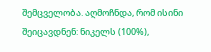შემცველობა. აღმოჩნდა, რომ ისინი შეიცავდნენ: ნიკელს (100%),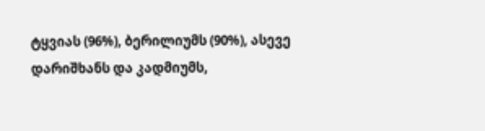ტყვიას (96%), ბერილიუმს (90%), ასევე დარიშხანს და კადმიუმს,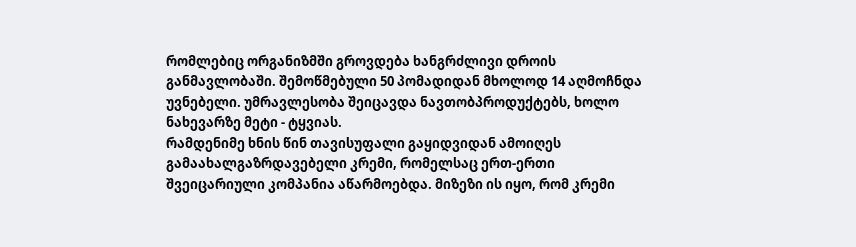რომლებიც ორგანიზმში გროვდება ხანგრძლივი დროის განმავლობაში. შემოწმებული 50 პომადიდან მხოლოდ 14 აღმოჩნდა უვნებელი. უმრავლესობა შეიცავდა ნავთობპროდუქტებს, ხოლო ნახევარზე მეტი - ტყვიას.
რამდენიმე ხნის წინ თავისუფალი გაყიდვიდან ამოიღეს გამაახალგაზრდავებელი კრემი, რომელსაც ერთ-ერთი შვეიცარიული კომპანია აწარმოებდა. მიზეზი ის იყო, რომ კრემი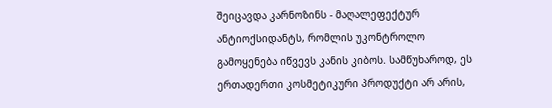შეიცავდა კარნოზინს - მაღალეფექტურ ანტიოქსიდანტს, რომლის უკონტროლო გამოყენება იწვევს კანის კიბოს. სამწუხაროდ, ეს ერთადერთი კოსმეტიკური პროდუქტი არ არის,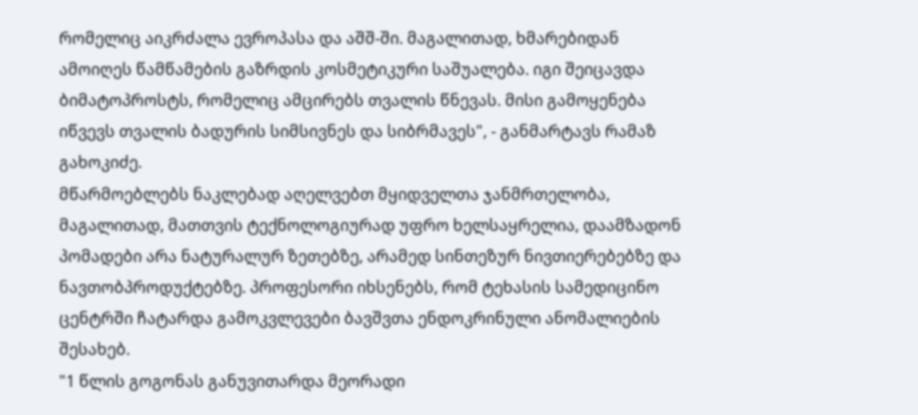რომელიც აიკრძალა ევროპასა და აშშ-ში. მაგალითად, ხმარებიდან ამოიღეს წამწამების გაზრდის კოსმეტიკური საშუალება. იგი შეიცავდა ბიმატოპროსტს, რომელიც ამცირებს თვალის წნევას. მისი გამოყენება იწვევს თვალის ბადურის სიმსივნეს და სიბრმავეს", - განმარტავს რამაზ გახოკიძე.
მწარმოებლებს ნაკლებად აღელვებთ მყიდველთა ჯანმრთელობა, მაგალითად, მათთვის ტექნოლოგიურად უფრო ხელსაყრელია, დაამზადონ პომადები არა ნატურალურ ზეთებზე, არამედ სინთეზურ ნივთიერებებზე და ნავთობპროდუქტებზე. პროფესორი იხსენებს, რომ ტეხასის სამედიცინო ცენტრში ჩატარდა გამოკვლევები ბავშვთა ენდოკრინული ანომალიების შესახებ.
"1 წლის გოგონას განუვითარდა მეორადი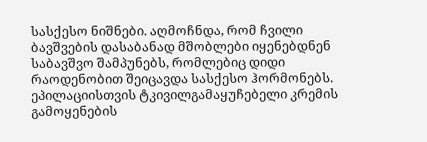სასქესო ნიშნები. აღმოჩნდა, რომ ჩვილი ბავშვების დასაბანად მშობლები იყენებდნენ საბავშვო შამპუნებს, რომლებიც დიდი რაოდენობით შეიცავდა სასქესო ჰორმონებს. ეპილაციისთვის ტკივილგამაყუჩებელი კრემის გამოყენების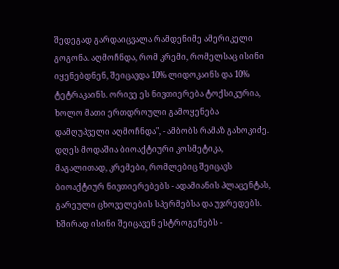შედეგად გარდაიცვალა რამდენიმე ამერიკელი გოგონა. აღმოჩნდა, რომ კრემი, რომელსაც ისინი იყენებდნენ, შეიცავდა 10% ლიდოკაინს და 10% ტეტრაკაინს. ორივე ეს ნივთიერება ტოქსიკურია, ხოლო მათი ერთდროული გამოყენება დამღუპველი აღმოჩნდა", - ამბობს რამაზ გახოკიძე.
დღეს მოდაშია ბიოაქტიური კოსმეტიკა, მაგალითად, კრემები, რომლებიც შეიცავს ბიოაქტიურ ნივთიერებებს - ადამიანის პლაცენტას, გარეული ცხოველების სპერმებსა და უჯრედებს. ხშირად ისინი შეიცავენ ესტროგენებს -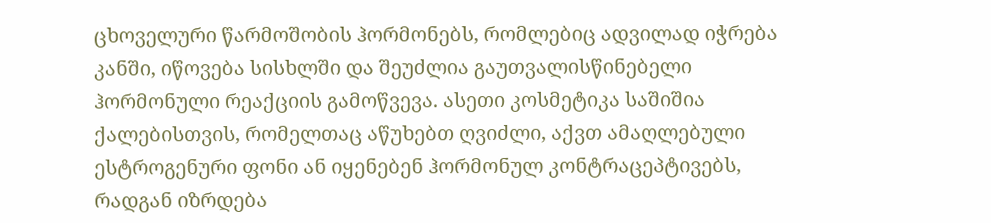ცხოველური წარმოშობის ჰორმონებს, რომლებიც ადვილად იჭრება კანში, იწოვება სისხლში და შეუძლია გაუთვალისწინებელი ჰორმონული რეაქციის გამოწვევა. ასეთი კოსმეტიკა საშიშია ქალებისთვის, რომელთაც აწუხებთ ღვიძლი, აქვთ ამაღლებული ესტროგენური ფონი ან იყენებენ ჰორმონულ კონტრაცეპტივებს, რადგან იზრდება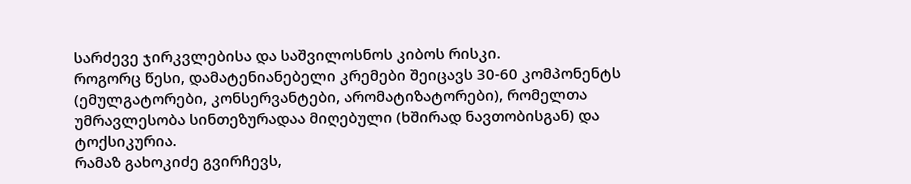სარძევე ჯირკვლებისა და საშვილოსნოს კიბოს რისკი.
როგორც წესი, დამატენიანებელი კრემები შეიცავს 30-60 კომპონენტს (ემულგატორები, კონსერვანტები, არომატიზატორები), რომელთა უმრავლესობა სინთეზურადაა მიღებული (ხშირად ნავთობისგან) და ტოქსიკურია.
რამაზ გახოკიძე გვირჩევს,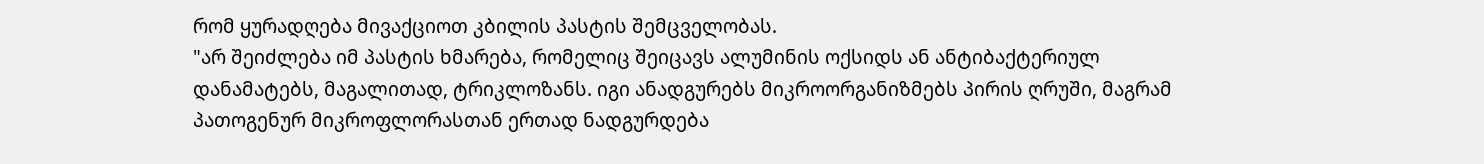რომ ყურადღება მივაქციოთ კბილის პასტის შემცველობას.
"არ შეიძლება იმ პასტის ხმარება, რომელიც შეიცავს ალუმინის ოქსიდს ან ანტიბაქტერიულ დანამატებს, მაგალითად, ტრიკლოზანს. იგი ანადგურებს მიკროორგანიზმებს პირის ღრუში, მაგრამ პათოგენურ მიკროფლორასთან ერთად ნადგურდება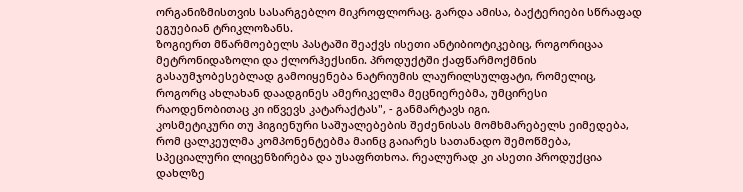ორგანიზმისთვის სასარგებლო მიკროფლორაც. გარდა ამისა, ბაქტერიები სწრაფად ეგუებიან ტრიკლოზანს.
ზოგიერთ მწარმოებელს პასტაში შეაქვს ისეთი ანტიბიოტიკებიც, როგორიცაა მეტრონიდაზოლი და ქლორჰექსინი. პროდუქტში ქაფწარმოქმნის გასაუმჯობესებლად გამოიყენება ნატრიუმის ლაურილსულფატი, რომელიც, როგორც ახლახან დაადგინეს ამერიკელმა მეცნიერებმა, უმცირესი რაოდენობითაც კი იწვევს კატარაქტას", - განმარტავს იგი.
კოსმეტიკური თუ ჰიგიენური საშუალებების შეძენისას მომხმარებელს ეიმედება, რომ ცალკეულმა კომპონენტებმა მაინც გაიარეს სათანადო შემოწმება, სპეციალური ლიცენზირება და უსაფრთხოა. რეალურად კი ასეთი პროდუქცია დახლზე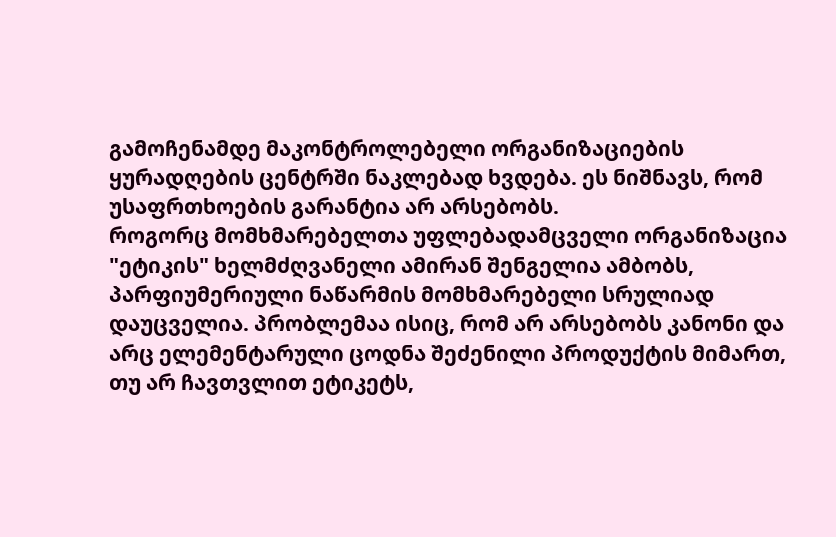გამოჩენამდე მაკონტროლებელი ორგანიზაციების ყურადღების ცენტრში ნაკლებად ხვდება. ეს ნიშნავს, რომ უსაფრთხოების გარანტია არ არსებობს.
როგორც მომხმარებელთა უფლებადამცველი ორგანიზაცია "ეტიკის" ხელმძღვანელი ამირან შენგელია ამბობს, პარფიუმერიული ნაწარმის მომხმარებელი სრულიად დაუცველია. პრობლემაა ისიც, რომ არ არსებობს კანონი და არც ელემენტარული ცოდნა შეძენილი პროდუქტის მიმართ, თუ არ ჩავთვლით ეტიკეტს,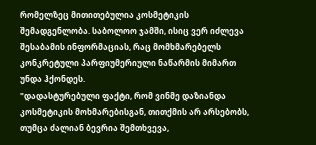რომელზეც მითითებულია კოსმეტიკის შემადგენლობა. საბოლოო ჯამში, ისიც ვერ იძლევა შესაბამის ინფორმაციას, რაც მომხმარებელს კონკრეტული პარფიუმერიული ნაწარმის მიმართ უნდა ჰქონდეს.
"დადასტურებული ფაქტი, რომ ვინმე დაზიანდა კოსმეტიკის მოხმარებისგან, თითქმის არ არსებობს, თუმცა ძალიან ბევრია შემთხვევა,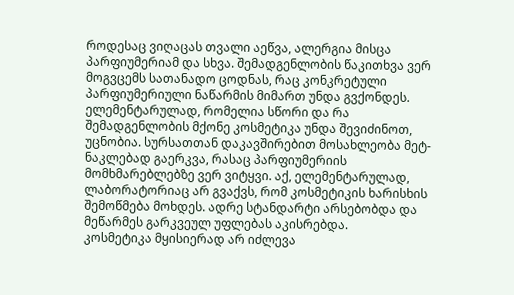როდესაც ვიღაცას თვალი აეწვა, ალერგია მისცა პარფიუმერიამ და სხვა. შემადგენლობის წაკითხვა ვერ მოგვცემს სათანადო ცოდნას, რაც კონკრეტული პარფიუმერიული ნაწარმის მიმართ უნდა გვქონდეს. ელემენტარულად, რომელია სწორი და რა შემადგენლობის მქონე კოსმეტიკა უნდა შევიძინოთ, უცნობია. სურსათთან დაკავშირებით მოსახლეობა მეტ-ნაკლებად გაერკვა, რასაც პარფიუმერიის მომხმარებლებზე ვერ ვიტყვი. აქ, ელემენტარულად, ლაბორატორიაც არ გვაქვს, რომ კოსმეტიკის ხარისხის შემოწმება მოხდეს. ადრე სტანდარტი არსებობდა და მეწარმეს გარკვეულ უფლებას აკისრებდა.
კოსმეტიკა მყისიერად არ იძლევა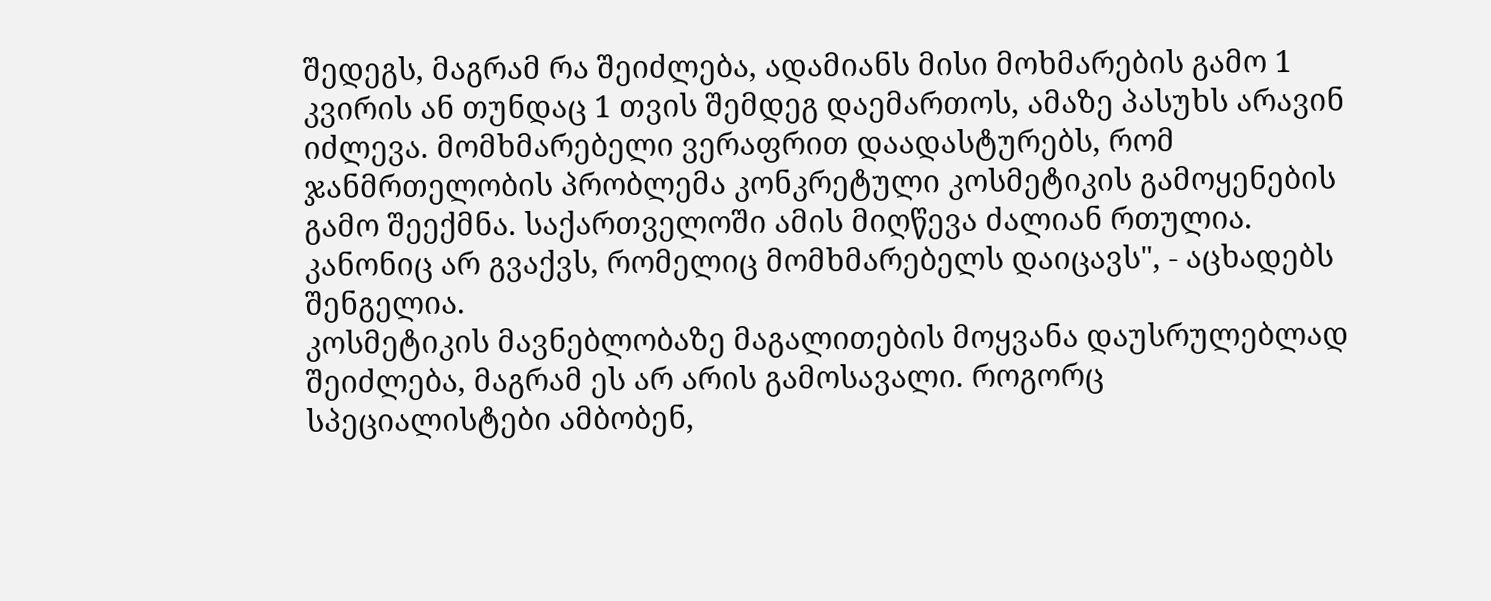შედეგს, მაგრამ რა შეიძლება, ადამიანს მისი მოხმარების გამო 1 კვირის ან თუნდაც 1 თვის შემდეგ დაემართოს, ამაზე პასუხს არავინ იძლევა. მომხმარებელი ვერაფრით დაადასტურებს, რომ ჯანმრთელობის პრობლემა კონკრეტული კოსმეტიკის გამოყენების გამო შეექმნა. საქართველოში ამის მიღწევა ძალიან რთულია. კანონიც არ გვაქვს, რომელიც მომხმარებელს დაიცავს", - აცხადებს შენგელია.
კოსმეტიკის მავნებლობაზე მაგალითების მოყვანა დაუსრულებლად შეიძლება, მაგრამ ეს არ არის გამოსავალი. როგორც სპეციალისტები ამბობენ,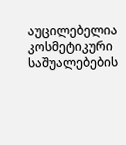აუცილებელია კოსმეტიკური საშუალებების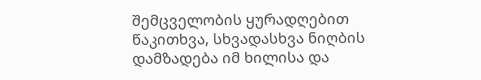შემცველობის ყურადღებით წაკითხვა, სხვადასხვა ნიღბის დამზადება იმ ხილისა და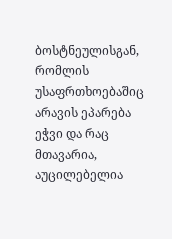ბოსტნეულისგან, რომლის უსაფრთხოებაშიც არავის ეპარება ეჭვი და რაც მთავარია, აუცილებელია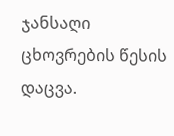ჯანსაღი ცხოვრების წესის დაცვა.